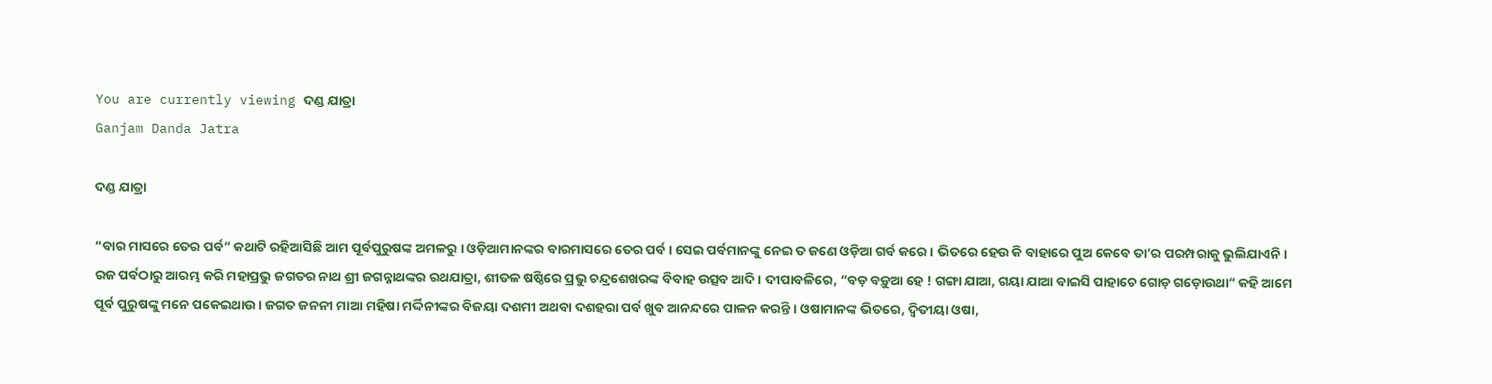You are currently viewing ଦଣ୍ଡ ଯାତ୍ରା
Ganjam Danda Jatra

ଦଣ୍ଡ ଯାତ୍ରା

“ବାର ମାସରେ ତେର ପର୍ବ” କଥାଟି ରହିଆସିଛି ଆମ ପୂର୍ବପୁରୁଷଙ୍କ ଅମଳରୁ । ଓଡ଼ିଆମାନଙ୍କର ବାରମାସରେ ତେର ପର୍ବ । ସେଇ ପର୍ବମାନଙ୍କୁ ନେଇ ତ ଜଣେ ଓଡ଼ିଆ ଗର୍ବ କରେ । ଭିତରେ ହେଉ କି ବାହାରେ ପୁଅ କେବେ ତା’ର ପରମ୍ପରାକୁ ଭୁଲିଯାଏନି । ରଜ ପର୍ବଠାରୁ ଆରମ୍ଭ କରି ମହାପ୍ରଭୁ ଜଗତର ନାଥ ଶ୍ରୀ ଜଗନ୍ନାଥଙ୍କର ରଥଯାତ୍ରା, ଶୀତଳ ଷଷ୍ଠିରେ ପ୍ରଭୁ ଚନ୍ଦ୍ରଶେଖରଙ୍କ ବିବାହ ଉତ୍ସବ ଆଦି । ଦୀପାବଳିରେ, “ବଡ଼ ବଡ଼ୁଆ ହେ ! ଗଙ୍ଗା ଯାଆ, ଗୟା ଯାଆ ବାଇସି ପାହାଚେ ଗୋଡ଼ ଗଡ଼ୋଉଥା” କହି ଆମେ ପୂର୍ବ ପୁରୁଷଙ୍କୁ ମନେ ପକେଇଥାଉ । ଜଗତ ଜନନୀ ମାଆ ମହିଷା ମର୍ଦ୍ଦିନୀଙ୍କର ବିଜୟା ଦଶମୀ ଅଥବା ଦଶହରା ପର୍ବ ଖୁବ ଆନନ୍ଦରେ ପାଳନ କରନ୍ତି । ଓଷାମାନଙ୍କ ଭିତରେ, ଦ୍ୱିତୀୟା ଓଷା,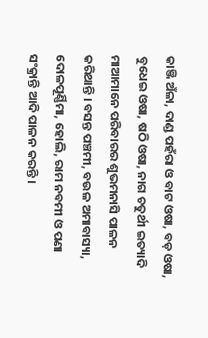କାଞ୍ଜି ଅଁଳା, ଦାଣ୍ଡ ପହଁରା ଓ ବାଟ ଓଷା, ବଡ଼ ଓଷା, ବୁଧେଇ ଓଷା, ଷଠି ଓଷା, ନାଗ ଚତୁର୍ଥୀ ଇତ୍ୟାଦି ମାଆମାନେ ପରିବାରର ଶୁଭମନାସି ପାଳନ କରିଥାନ୍ତି । ବସନ୍ତ ପଞ୍ଚମୀ, ବଉଳ ଅମାବାସ୍ୟା, ଦୋଳପୂର୍ଣ୍ଣିମା, ହୋଲି, ରାମ ନବମୀ ଓ ପଣା ସଂକ୍ରାନ୍ତି ଆଦି ପାଳନ କରନ୍ତି ।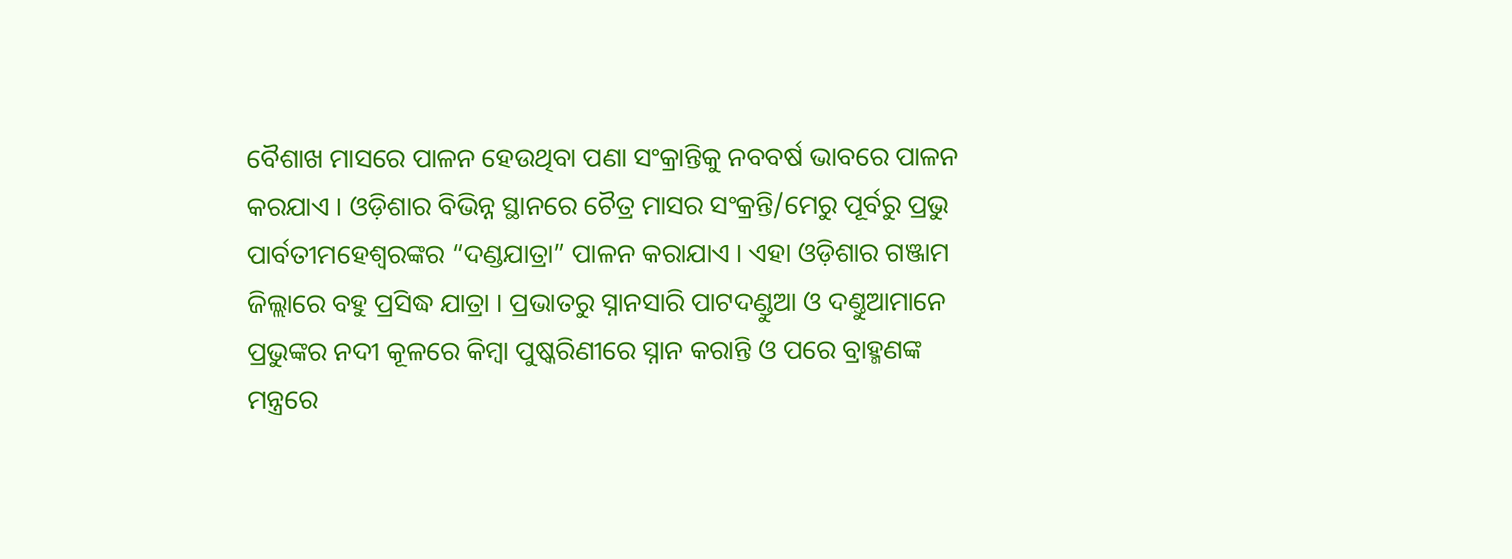ବୈଶାଖ ମାସରେ ପାଳନ ହେଉଥିବା ପଣା ସଂକ୍ରାନ୍ତିକୁ ନବବର୍ଷ ଭାବରେ ପାଳନ କରଯାଏ । ଓଡ଼ିଶାର ବିଭିନ୍ନ ସ୍ଥାନରେ ଚୈତ୍ର ମାସର ସଂକ୍ରନ୍ତି/ମେରୁ ପୂର୍ବରୁ ପ୍ରଭୁ ପାର୍ବତୀମହେଶ୍ୱରଙ୍କର “ଦଣ୍ଡଯାତ୍ରା” ପାଳନ କରାଯାଏ । ଏହା ଓଡ଼ିଶାର ଗଞ୍ଜାମ ଜିଲ୍ଲାରେ ବହୁ ପ୍ରସିଦ୍ଧ ଯାତ୍ରା । ପ୍ରଭାତରୁ ସ୍ନାନସାରି ପାଟଦଣ୍ଡୁଆ ଓ ଦଣ୍ତୁଆମାନେ ପ୍ରଭୁଙ୍କର ନଦୀ କୂଳରେ କିମ୍ବା ପୁଷ୍କରିଣୀରେ ସ୍ନାନ କରାନ୍ତି ଓ ପରେ ବ୍ରାହ୍ମଣଙ୍କ ମନ୍ତ୍ରରେ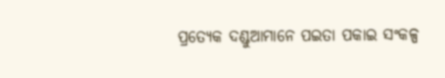ପ୍ରତ୍ୟେକ ଦଣ୍ଡୁଆମାନେ ପଇତା ପକାଇ ସଂକଳ୍ପ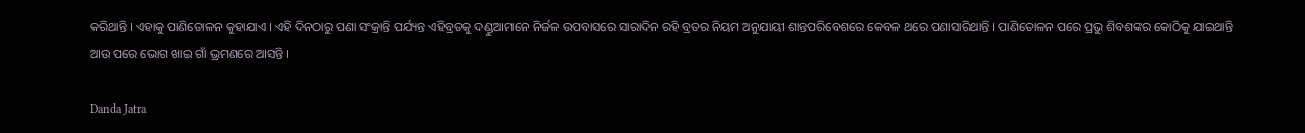କରିଥାନ୍ତି । ଏହାକୁ ପାଣିତୋଳନ କୁହାଯାଏ । ଏହି ଦିନଠାରୁ ପଣା ସଂକ୍ରାନ୍ତି ପର୍ଯ୍ୟନ୍ତ ଏହିବ୍ରତକୁ ଦଣ୍ଡୁଆମାନେ ନିର୍ଜଳ ଉପବାସରେ ସାରାଦିନ ରହି ବ୍ରତର ନିୟମ ଅନୁଯାୟୀ ଶାନ୍ତପରିବେଶରେ କେବଳ ଥରେ ପଣାସାରିଥାନ୍ତି । ପାଣିତୋଳନ ପରେ ପ୍ରଭୁ ଶିବଶଙ୍କର କୋଠିକୁ ଯାଇଥାନ୍ତି ଆଉ ପରେ ଭୋଗ ଖାଇ ଗାଁ ଭ୍ରମଣରେ ଆସନ୍ତି ।

Danda Jatra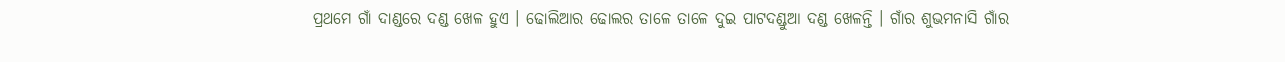ପ୍ରଥମେ ଗାଁ ଦାଣ୍ଡରେ ଦଣ୍ଡ ଖେଳ ହୁଏ । ଢୋଲିଆର ଢୋଲର ତାଳେ ତାଳେ ଦୁଇ ପାଟଦଣ୍ଡୁଆ ଦଣ୍ଡ ଖେଳନ୍ତି । ଗାଁର ଶୁଭମନାସି ଗାଁର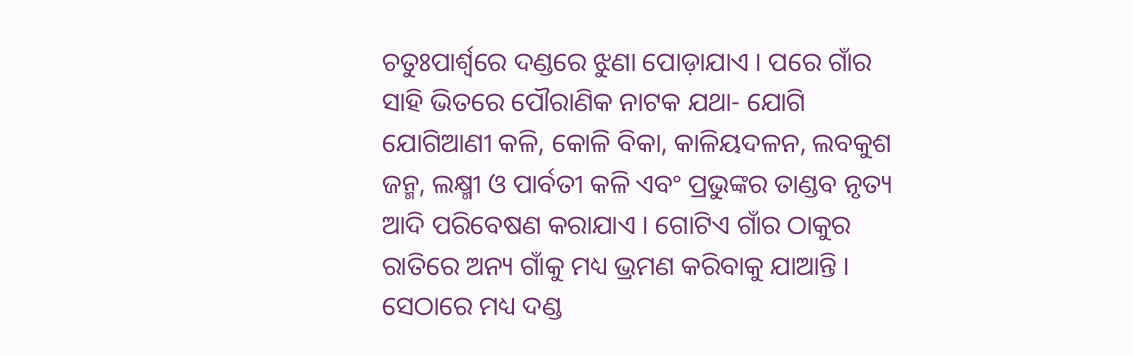ଚତୁଃପାର୍ଶ୍ୱରେ ଦଣ୍ଡରେ ଝୁଣା ପୋଡ଼ାଯାଏ । ପରେ ଗାଁର ସାହି ଭିତରେ ପୌରାଣିକ ନାଟକ ଯଥା- ଯୋଗି ଯୋଗିଆଣୀ କଳି, କୋଳି ବିକା, କାଳିୟଦଳନ, ଲବକୁଶ ଜନ୍ମ, ଲକ୍ଷ୍ମୀ ଓ ପାର୍ବତୀ କଳି ଏବଂ ପ୍ରଭୁଙ୍କର ତାଣ୍ଡବ ନୃତ୍ୟ ଆଦି ପରିବେଷଣ କରାଯାଏ । ଗୋଟିଏ ଗାଁର ଠାକୁର ରାତିରେ ଅନ୍ୟ ଗାଁକୁ ମଧ୍ୟ ଭ୍ରମଣ କରିବାକୁ ଯାଆନ୍ତି । ସେଠାରେ ମଧ୍ୟ ଦଣ୍ଡ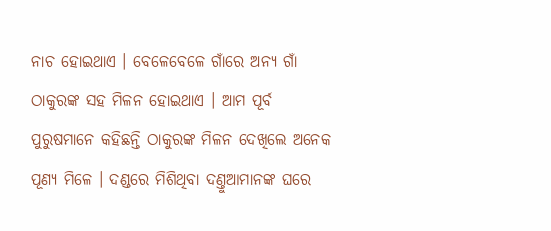ନାଚ ହୋଇଥାଏ । ବେଳେବେଳେ ଗାଁରେ ଅନ୍ୟ ଗାଁ ଠାକୁରଙ୍କ ସହ ମିଳନ ହୋଇଥାଏ । ଆମ ପୂର୍ବ ପୁରୁଷମାନେ କହିଛନ୍ତି ଠାକୁରଙ୍କ ମିଳନ ଦେଖିଲେ ଅନେକ ପୂଣ୍ୟ ମିଳେ । ଦଣ୍ଡରେ ମିଶିଥିବା ଦଣ୍ତୁଆମାନଙ୍କ ଘରେ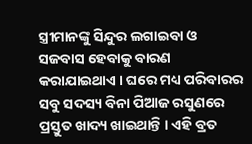ସ୍ତ୍ରୀମାନଙ୍କୁ ସିନ୍ଦୁର ଲଗାଇବା ଓ ସଜବାସ ହେବାକୁ ବାରଣ କରାଯାଇଥାଏ । ଘରେ ମଧ୍ୟ ପରିବାରର ସବୁ ସଦସ୍ୟ ବିନା ପିଆଜ ରସୁଣରେ ପ୍ରସ୍ତୁତ ଖାଦ୍ୟ ଖାଇଥାନ୍ତି । ଏହି ବ୍ରତ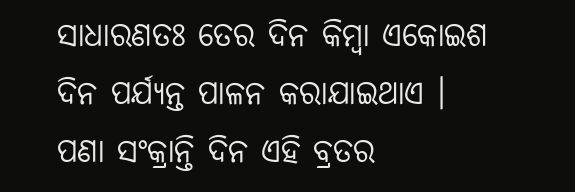ସାଧାରଣତଃ ତେର ଦିନ କିମ୍ୱା ଏକୋଇଶ ଦିନ ପର୍ଯ୍ୟନ୍ତ ପାଳନ କରାଯାଇଥାଏ । ପଣା ସଂକ୍ରାନ୍ତି ଦିନ ଏହି ବ୍ରତର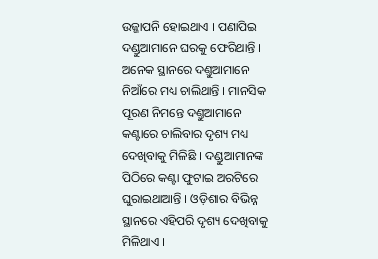ଉଜ୍ଜାପନି ହୋଇଥାଏ । ପଣାପିଇ ଦଣ୍ଡୁଆମାନେ ଘରକୁ ଫେରିଥାନ୍ତି । ଅନେକ ସ୍ଥାନରେ ଦଣ୍ତୁଆମାନେ ନିଆଁରେ ମଧ୍ୟ ଚାଲିଥାନ୍ତି । ମାନସିକ ପୂରଣ ନିମନ୍ତେ ଦଣ୍ତୁଆମାନେ କଣ୍ଟାରେ ଚାଲିବାର ଦୃଶ୍ୟ ମଧ୍ୟ ଦେଖିବାକୁ ମିଳିଛି । ଦଣ୍ଡୁଆମାନଙ୍କ ପିଠିରେ କଣ୍ଟା ଫୁଟାଇ ଅରଟିରେ ଘୁରାଇଥାଆନ୍ତି । ଓଡ଼ିଶାର ବିଭିନ୍ନ ସ୍ଥାନରେ ଏହିପରି ଦୃଶ୍ୟ ଦେଖିବାକୁ ମିଳିଥାଏ ।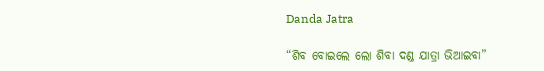Danda Jatra

“ଶିବ ବୋଇଲେ ଲୋ ଶିବା ଦଣ୍ଡ ଯାତ୍ରା ଭିଆଇବା”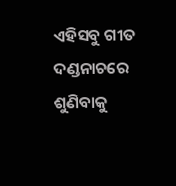ଏହିସବୁ ଗୀତ ଦଣ୍ଡନାଚରେ ଶୁଣିବାକୁ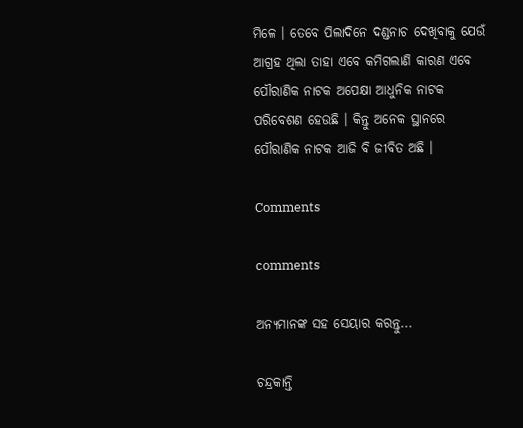ମିଳେ । ତେବେ ପିଲାଦିନେ ଦଣ୍ଡନାଚ ଦେଖିବାକୁ ଯେଉଁ ଆଗ୍ରହ ଥିଲା ତାହା ଏବେ କମିଗଲାଣି କାରଣ ଏବେ ପୌରାଣିକ ନାଟକ ଅପେକ୍ଷା ଆଧୁନିକ ନାଟକ ପରିବେଶଣ ହେଉଛି । କିନ୍ତୁ ଅନେକ ସ୍ଥାନରେ ପୌରାଣିକ ନାଟକ ଆଜି ବି ଜୀବିତ ଅଛି ।

Comments

comments

ଅନ୍ୟମାନଙ୍କ ସହ ସେୟାର କରନ୍ତୁ...

ଚନ୍ଦ୍ରକାନ୍ତି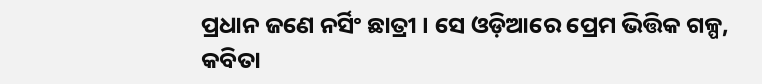ପ୍ରଧାନ ଜଣେ ନର୍ସିଂ ଛାତ୍ରୀ । ସେ ଓଡ଼ିଆରେ ପ୍ରେମ ଭିତ୍ତିକ ଗଳ୍ପ, କବିତା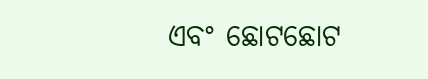ଏବଂ ଛୋଟଛୋଟ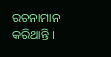ରଚନାମାନ କରିଥାନ୍ତି ।